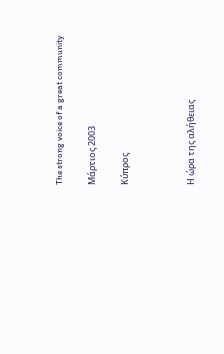The strong voice of a great community

Μάρτιος 2003

Κύπρος



Η ώρα της αλήθειας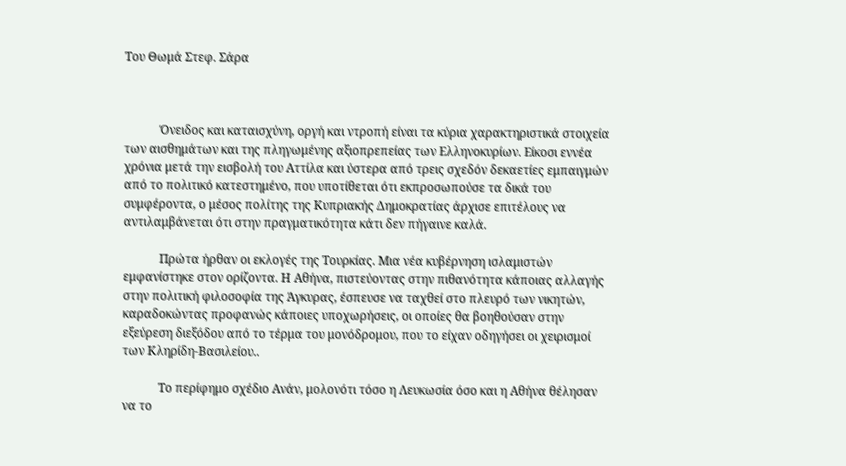Του Θωμά Στεφ. Σάρα



            Όνειδος και καταισχύνη, οργή και ντροπή είναι τα κύρια χαρακτηριστικά στοιχεία των αισθημάτων και της πληγωμένης αξιοπρεπείας των Ελληνοκυρίων. Είκοσι εννέα χρόνια μετά την εισβολή του Αττίλα και ύστερα από τρεις σχεδόν δεκαετίες εμπαιγμών από το πολιτικό κατεστημένο, που υποτίθεται ότι εκπροσωπούσε τα δικά του συμφέροντα, ο μέσος πολίτης της Κυπριακής Δημοκρατίας άρχισε επιτέλους να αντιλαμβάνεται ότι στην πραγματικότητα κάτι δεν πήγαινε καλά.

            Πρώτα ήρθαν οι εκλογές της Τουρκίας. Μια νέα κυβέρνηση ισλαμιστών εμφανίστηκε στον ορίζοντα. Η Αθήνα, πιστεύοντας στην πιθανότητα κάποιας αλλαγής στην πολιτική φιλοσοφία της Άγκυρας, έσπευσε να ταχθεί στο πλευρό των νικητών, καραδοκώντας προφανώς κάποιες υποχωρήσεις, οι οποίες θα βοηθούσαν στην εξεύρεση διεξόδου από το τέρμα του μονόδρομου, που το είχαν οδηγήσει οι χειρισμοί των Κληρίδη-Βασιλείου..

            Το περίφημο σχέδιο Ανάν, μολονότι τόσο η Λευκωσία όσο και η Αθήνα θέλησαν να το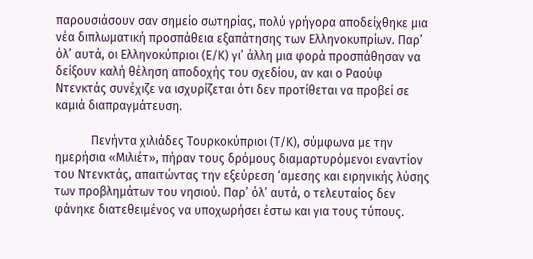παρουσιάσουν σαν σημείο σωτηρίας, πολύ γρήγορα αποδείχθηκε μια νέα διπλωματική προσπάθεια εξαπάτησης των Ελληνοκυπρίων. Παρ’ όλ’ αυτά, οι Ελληνοκύπριοι (Ε/Κ) γι’ άλλη μια φορά προσπάθησαν να δείξουν καλή θέληση αποδοχής του σχεδίου, αν και ο Ραούφ Ντενκτάς συνέχιζε να ισχυρίζεται ότι δεν προτίθεται να προβεί σε καμιά διαπραγμάτευση.

            Πενήντα χιλιάδες Τουρκοκύπριοι (Τ/Κ), σύμφωνα με την ημερήσια «Μιλιέτ», πήραν τους δρόμους διαμαρτυρόμενοι εναντίον του Ντενκτάς, απαιτώντας την εξεύρεση ‘αμεσης και ειρηνικής λύσης των προβλημάτων του νησιού. Παρ’ όλ’ αυτά, ο τελευταίος δεν φάνηκε διατεθειμένος να υποχωρήσει έστω και για τους τύπους.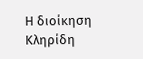Η διοίκηση Κληρίδη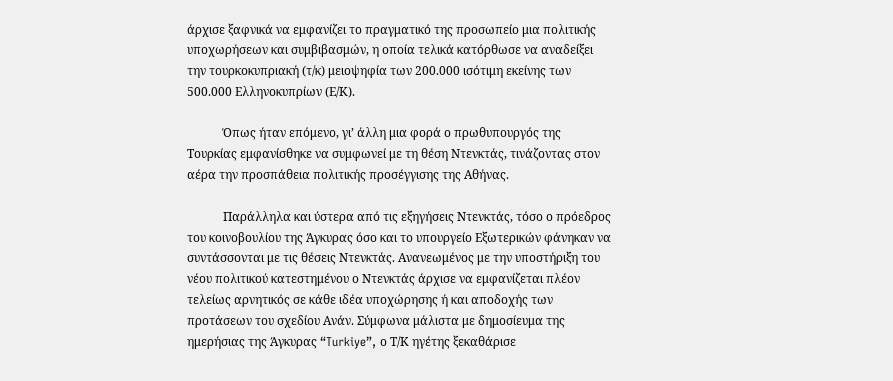άρχισε ξαφνικά να εμφανίζει το πραγματικό της προσωπείο μια πολιτικής υποχωρήσεων και συμβιβασμών, η οποία τελικά κατόρθωσε να αναδείξει την τουρκοκυπριακή (τ/κ) μειοψηφία των 200.000 ισότιμη εκείνης των 500.000 Ελληνοκυπρίων (Ε/Κ).

            Όπως ήταν επόμενο, γι’ άλλη μια φορά ο πρωθυπουργός της Τουρκίας εμφανίσθηκε να συμφωνεί με τη θέση Ντενκτάς, τινάζοντας στον αέρα την προσπάθεια πολιτικής προσέγγισης της Αθήνας.

            Παράλληλα και ύστερα από τις εξηγήσεις Ντενκτάς, τόσο ο πρόεδρος του κοινοβουλίου της Άγκυρας όσο και το υπουργείο Εξωτερικών φάνηκαν να συντάσσονται με τις θέσεις Ντενκτάς. Ανανεωμένος με την υποστήριξη του νέου πολιτικού κατεστημένου ο Ντενκτάς άρχισε να εμφανίζεται πλέον τελείως αρνητικός σε κάθε ιδέα υποχώρησης ή και αποδοχής των προτάσεων του σχεδίου Ανάν. Σύμφωνα μάλιστα με δημοσίευμα της ημερήσιας της Άγκυρας “Turkiye”, ο Τ/Κ ηγέτης ξεκαθάρισε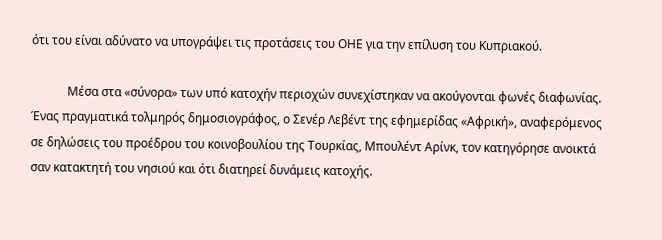ότι του είναι αδύνατο να υπογράψει τις προτάσεις του ΟΗΕ για την επίλυση του Κυπριακού.

            Μέσα στα «σύνορα» των υπό κατοχήν περιοχών συνεχίστηκαν να ακούγονται φωνές διαφωνίας. Ένας πραγματικά τολμηρός δημοσιογράφος, ο Σενέρ Λεβέντ της εφημερίδας «Αφρική», αναφερόμενος σε δηλώσεις του προέδρου του κοινοβουλίου της Τουρκίας, Μπουλέντ Αρίνκ, τον κατηγόρησε ανοικτά σαν κατακτητή του νησιού και ότι διατηρεί δυνάμεις κατοχής.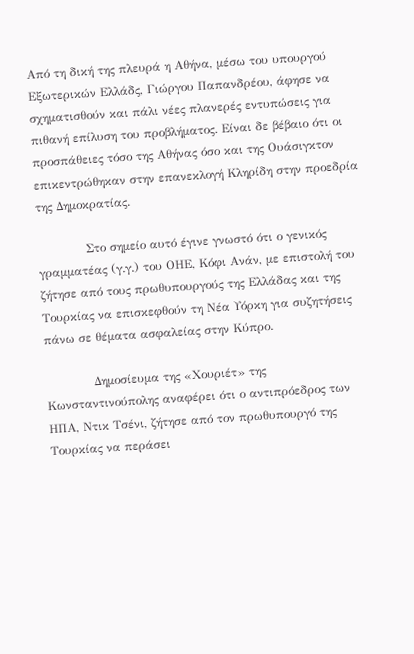Από τη δική της πλευρά η Αθήνα, μέσω του υπουργού Εξωτερικών Ελλάδς, Γιώργου Παπανδρέου, άφησε να σχηματισθούν και πάλι νέες πλανερές εντυπώσεις για πιθανή επίλυση του προβλήματος. Είναι δε βέβαιο ότι οι προσπάθειες τόσο της Αθήνας όσο και της Ουάσιγκτον επικεντρώθηκαν στην επανεκλογή Κληρίδη στην προεδρία της Δημοκρατίας.

            Στο σημείο αυτό έγινε γνωστό ότι ο γενικός γραμματέας (γ.γ.) του ΟΗΕ, Κόφι Ανάν, με επιστολή του ζήτησε από τους πρωθυπουργούς της Ελλάδας και της Τουρκίας να επισκεφθούν τη Νέα Υόρκη για συζητήσεις πάνω σε θέματα ασφαλείας στην Κύπρο.

            Δημοσίευμα της «Χουριέτ» της Κωνσταντινούπολης αναφέρει ότι ο αντιπρόεδρος των ΗΠΑ, Ντικ Τσένι, ζήτησε από τον πρωθυπουργό της Τουρκίας να περάσει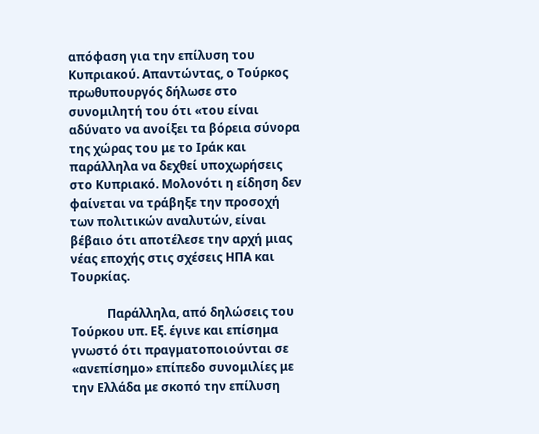απόφαση για την επίλυση του Κυπριακού. Απαντώντας, ο Τούρκος πρωθυπουργός δήλωσε στο συνομιλητή του ότι «του είναι αδύνατο να ανοίξει τα βόρεια σύνορα της χώρας του με το Ιράκ και παράλληλα να δεχθεί υποχωρήσεις στο Κυπριακό. Μολονότι η είδηση δεν φαίνεται να τράβηξε την προσοχή των πολιτικών αναλυτών, είναι βέβαιο ότι αποτέλεσε την αρχή μιας νέας εποχής στις σχέσεις ΗΠΑ και Τουρκίας.

            Παράλληλα, από δηλώσεις του Τούρκου υπ. Εξ. έγινε και επίσημα γνωστό ότι πραγματοποιούνται σε «ανεπίσημο» επίπεδο συνομιλίες με την Ελλάδα με σκοπό την επίλυση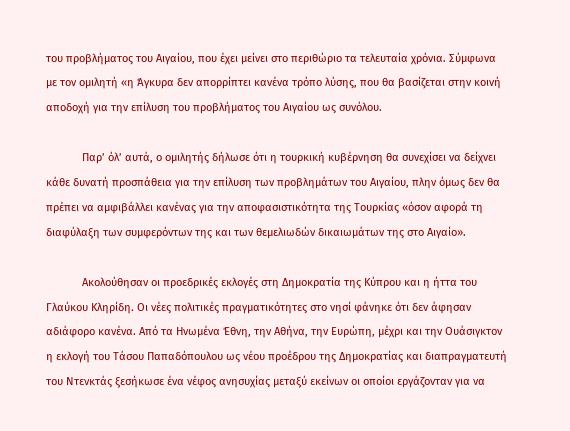του προβλήματος του Αιγαίου, που έχει μείνει στο περιθώριο τα τελευταία χρόνια. Σύμφωνα με τον ομιλητή «η Άγκυρα δεν απορρίπτει κανένα τρόπο λύσης, που θα βασίζεται στην κοινή αποδοχή για την επίλυση του προβλήματος του Αιγαίου ως συνόλου.

            Παρ’ όλ’ αυτά, ο ομιλητής δήλωσε ότι η τουρκική κυβέρνηση θα συνεχίσει να δείχνει κάθε δυνατή προσπάθεια για την επίλυση των προβλημάτων του Αιγαίου, πλην όμως δεν θα πρέπει να αμφιβάλλει κανένας για την αποφασιστικότητα της Τουρκίας «όσον αφορά τη διαφύλαξη των συμφερόντων της και των θεμελιωδών δικαιωμάτων της στο Αιγαίο».

            Ακολούθησαν οι προεδρικές εκλογές στη Δημοκρατία της Κύπρου και η ήττα του Γλαύκου Κληρίδη. Οι νέες πολιτικές πραγματικότητες στο νησί φάνηκε ότι δεν άφησαν αδιάφορο κανένα. Από τα Ηνωμένα Έθνη, την Αθήνα, την Ευρώπη, μέχρι και την Ουάσιγκτον η εκλογή του Τάσου Παπαδόπουλου ως νέου προέδρου της Δημοκρατίας και διαπραγματευτή του Ντενκτάς ξεσήκωσε ένα νέφος ανησυχίας μεταξύ εκείνων οι οποίοι εργάζονταν για να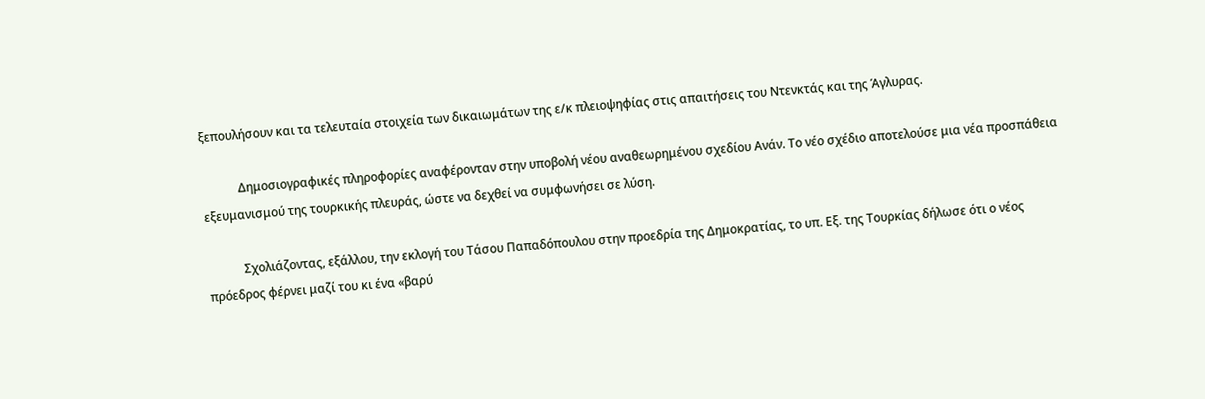ξεπουλήσουν και τα τελευταία στοιχεία των δικαιωμάτων της ε/κ πλειοψηφίας στις απαιτήσεις του Ντενκτάς και της Άγλυρας.

            Δημοσιογραφικές πληροφορίες αναφέρονταν στην υποβολή νέου αναθεωρημένου σχεδίου Ανάν. Το νέο σχέδιο αποτελούσε μια νέα προσπάθεια εξευμανισμού της τουρκικής πλευράς, ώστε να δεχθεί να συμφωνήσει σε λύση.

            Σχολιάζοντας, εξάλλου, την εκλογή του Τάσου Παπαδόπουλου στην προεδρία της Δημοκρατίας, το υπ. Εξ. της Τουρκίας δήλωσε ότι ο νέος πρόεδρος φέρνει μαζί του κι ένα «βαρύ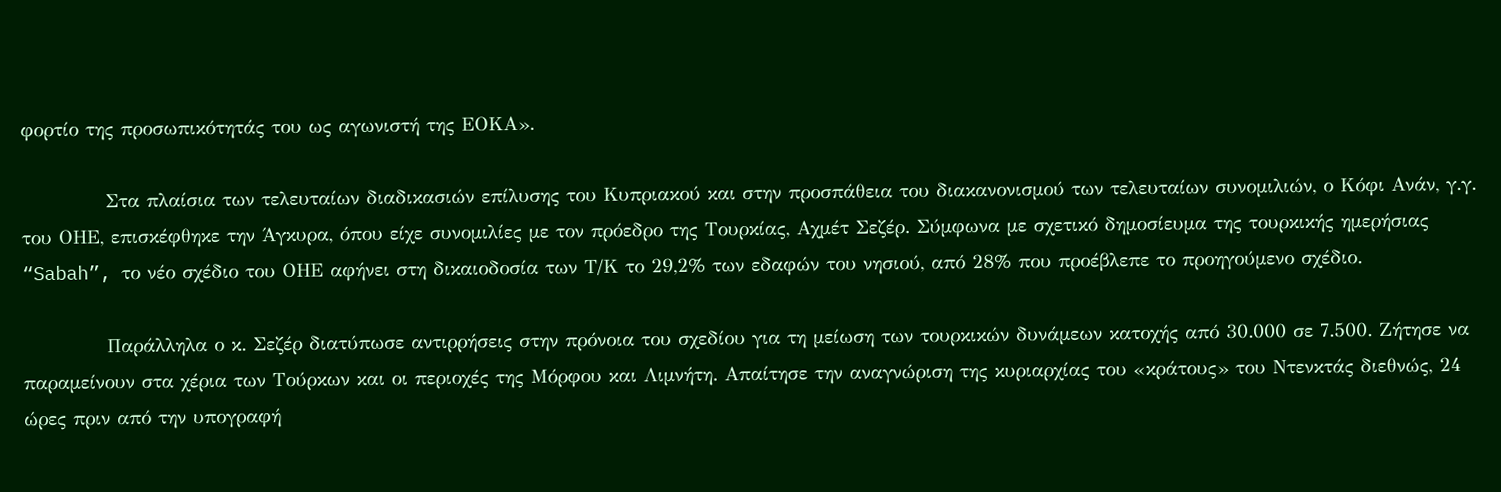φορτίο της προσωπικότητάς του ως αγωνιστή της ΕΟΚΑ».

            Στα πλαίσια των τελευταίων διαδικασιών επίλυσης του Κυπριακού και στην προσπάθεια του διακανονισμού των τελευταίων συνομιλιών, ο Κόφι Ανάν, γ.γ. του ΟΗΕ, επισκέφθηκε την Άγκυρα, όπου είχε συνομιλίες με τον πρόεδρο της Τουρκίας, Αχμέτ Σεζέρ. Σύμφωνα με σχετικό δημοσίευμα της τουρκικής ημερήσιας “Sabah”, το νέο σχέδιο του ΟΗΕ αφήνει στη δικαιοδοσία των Τ/Κ το 29,2% των εδαφών του νησιού, από 28% που προέβλεπε το προηγούμενο σχέδιο.

            Παράλληλα ο κ. Σεζέρ διατύπωσε αντιρρήσεις στην πρόνοια του σχεδίου για τη μείωση των τουρκικών δυνάμεων κατοχής από 30.000 σε 7.500. Ζήτησε να παραμείνουν στα χέρια των Τούρκων και οι περιοχές της Μόρφου και Λιμνήτη. Απαίτησε την αναγνώριση της κυριαρχίας του «κράτους» του Ντενκτάς διεθνώς, 24 ώρες πριν από την υπογραφή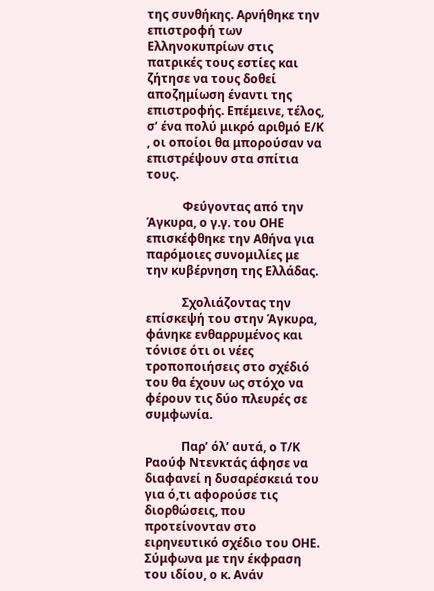της συνθήκης. Αρνήθηκε την επιστροφή των Ελληνοκυπρίων στις πατρικές τους εστίες και ζήτησε να τους δοθεί αποζημίωση έναντι της επιστροφής. Επέμεινε, τέλος, σ’ ένα πολύ μικρό αριθμό Ε/Κ , οι οποίοι θα μπορούσαν να επιστρέψουν στα σπίτια τους.

            Φεύγοντας από την Άγκυρα, ο γ.γ. του ΟΗΕ επισκέφθηκε την Αθήνα για παρόμοιες συνομιλίες με την κυβέρνηση της Ελλάδας.

            Σχολιάζοντας την επίσκεψή του στην Άγκυρα, φάνηκε ενθαρρυμένος και τόνισε ότι οι νέες τροποποιήσεις στο σχέδιό του θα έχουν ως στόχο να φέρουν τις δύο πλευρές σε συμφωνία.

            Παρ’ όλ’ αυτά, ο Τ/Κ Ραούφ Ντενκτάς άφησε να διαφανεί η δυσαρέσκειά του για ό,τι αφορούσε τις διορθώσεις, που προτείνονταν στο ειρηνευτικό σχέδιο του ΟΗΕ. Σύμφωνα με την έκφραση του ιδίου, ο κ. Ανάν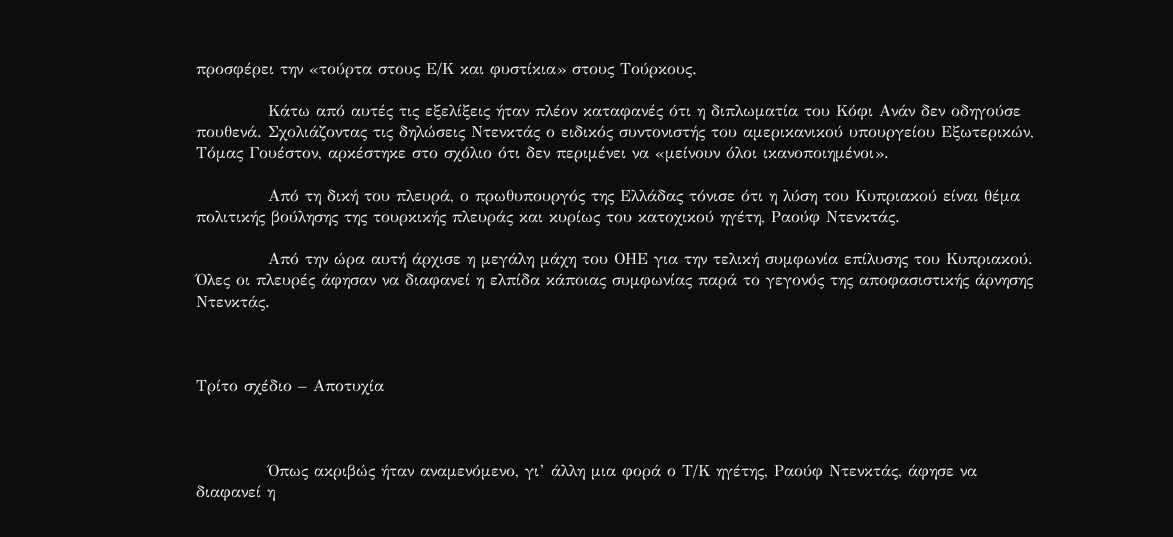προσφέρει την «τούρτα στους Ε/Κ και φυστίκια» στους Τούρκους.

            Κάτω από αυτές τις εξελίξεις ήταν πλέον καταφανές ότι η διπλωματία του Κόφι Ανάν δεν οδηγούσε πουθενά. Σχολιάζοντας τις δηλώσεις Ντενκτάς ο ειδικός συντονιστής του αμερικανικού υπουργείου Εξωτερικών, Τόμας Γουέστον, αρκέστηκε στο σχόλιο ότι δεν περιμένει να «μείνουν όλοι ικανοποιημένοι».

            Από τη δική του πλευρά, ο πρωθυπουργός της Ελλάδας τόνισε ότι η λύση του Κυπριακού είναι θέμα πολιτικής βούλησης της τουρκικής πλευράς και κυρίως του κατοχικού ηγέτη, Ραούφ Ντενκτάς.

            Από την ώρα αυτή άρχισε η μεγάλη μάχη του ΟΗΕ για την τελική συμφωνία επίλυσης του Κυπριακού. Όλες οι πλευρές άφησαν να διαφανεί η ελπίδα κάποιας συμφωνίας παρά το γεγονός της αποφασιστικής άρνησης Ντενκτάς.



Τρίτο σχέδιο – Αποτυχία



            Όπως ακριβώς ήταν αναμενόμενο, γι’ άλλη μια φορά ο Τ/Κ ηγέτης, Ραούφ Ντενκτάς, άφησε να διαφανεί η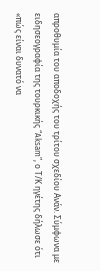απροθυμία του αποδοχής του τρίτου σχεδίου Ανάν. Σύμφωνα με ειδησεογραφία της τουρκικής “Aksam”, ο Τ/Κ ηγέτης δήλωσε ότι «πώς είναι δυνατό να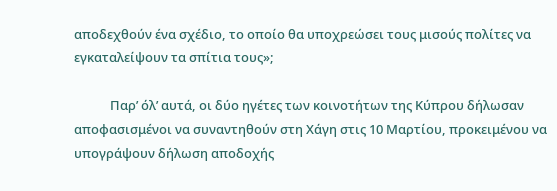αποδεχθούν ένα σχέδιο, το οποίο θα υποχρεώσει τους μισούς πολίτες να εγκαταλείψουν τα σπίτια τους»;

            Παρ’ όλ’ αυτά, οι δύο ηγέτες των κοινοτήτων της Κύπρου δήλωσαν αποφασισμένοι να συναντηθούν στη Χάγη στις 10 Μαρτίου, προκειμένου να υπογράψουν δήλωση αποδοχής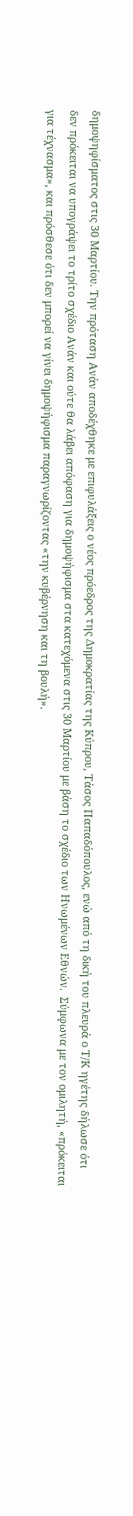δημοψηφίσματος στις 30 Μαρτίου. Την πρόταση Ανάν αποδέχθηκε με επιφυλάξεις ο νέος πρόεδρος της Δημοκρατίας της Κύπρου, Τάσος Παπαδόπουλος, ενώ από τη δική του πλευρά ο Τ/Κ ηγέτης δήλωσε ότι δεν πρόκειται να υπογράψει το τρίτο σχέδιο Ανάν και ούτε θα λάβει απόφαση για δημοψήφισμα στα κατεχόμενα στις 30 Μαρτίου με βάση το σχέδιο των Ηνωμένων Εθνών.  Σύμφωνα με τον ομιλητή, «πρόκειται για τέχνασμα», και πρόσθεσε ότι δεν μπορεί να γίνει δημοψήφισμα παραγνωρίζοντας «την κυβέρνηση και τη βουλή».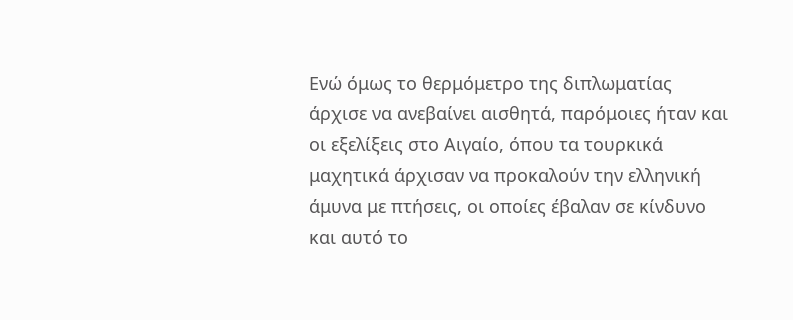Ενώ όμως το θερμόμετρο της διπλωματίας άρχισε να ανεβαίνει αισθητά, παρόμοιες ήταν και οι εξελίξεις στο Αιγαίο, όπου τα τουρκικά μαχητικά άρχισαν να προκαλούν την ελληνική άμυνα με πτήσεις, οι οποίες έβαλαν σε κίνδυνο και αυτό το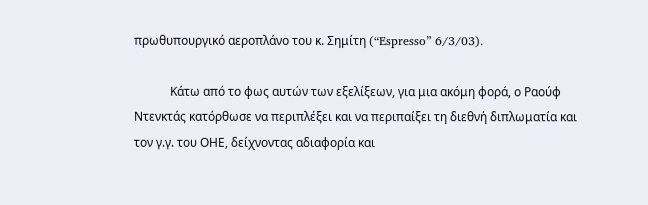πρωθυπουργικό αεροπλάνο του κ. Σημίτη (“Espresso” 6/3/03).

            Κάτω από το φως αυτών των εξελίξεων, για μια ακόμη φορά, ο Ραούφ Ντενκτάς κατόρθωσε να περιπλέξει και να περιπαίξει τη διεθνή διπλωματία και τον γ.γ. του ΟΗΕ, δείχνοντας αδιαφορία και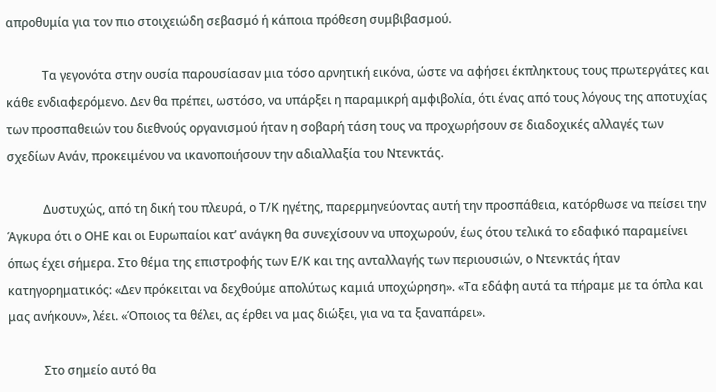απροθυμία για τον πιο στοιχειώδη σεβασμό ή κάποια πρόθεση συμβιβασμού.

            Τα γεγονότα στην ουσία παρουσίασαν μια τόσο αρνητική εικόνα, ώστε να αφήσει έκπληκτους τους πρωτεργάτες και κάθε ενδιαφερόμενο. Δεν θα πρέπει, ωστόσο, να υπάρξει η παραμικρή αμφιβολία, ότι ένας από τους λόγους της αποτυχίας των προσπαθειών του διεθνούς οργανισμού ήταν η σοβαρή τάση τους να προχωρήσουν σε διαδοχικές αλλαγές των σχεδίων Ανάν, προκειμένου να ικανοποιήσουν την αδιαλλαξία του Ντενκτάς.

            Δυστυχώς, από τη δική του πλευρά, ο Τ/Κ ηγέτης, παρερμηνεύοντας αυτή την προσπάθεια, κατόρθωσε να πείσει την Άγκυρα ότι ο ΟΗΕ και οι Ευρωπαίοι κατ’ ανάγκη θα συνεχίσουν να υποχωρούν, έως ότου τελικά το εδαφικό παραμείνει όπως έχει σήμερα. Στο θέμα της επιστροφής των Ε/Κ και της ανταλλαγής των περιουσιών, ο Ντενκτάς ήταν κατηγορηματικός: «Δεν πρόκειται να δεχθούμε απολύτως καμιά υποχώρηση». «Τα εδάφη αυτά τα πήραμε με τα όπλα και μας ανήκουν», λέει. «Όποιος τα θέλει, ας έρθει να μας διώξει, για να τα ξαναπάρει».

            Στο σημείο αυτό θα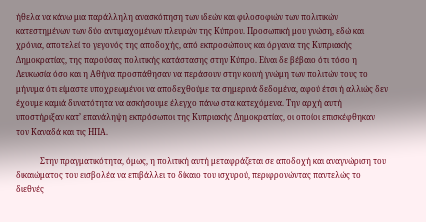ήθελα να κάνω μια παράλληλη ανασκόπηση των ιδεών και φιλοσοφιών των πολιτικών κατεστημένων των δύο αντιμαχομένων πλευρών της Κύπρου. Προσωπική μου γνώση, εδώ και χρόνια, αποτελεί το γεγονός της αποδοχής, από εκπροσώπους και όργανα της Κυπριακής Δημοκρατίας, της παρούσας πολιτικής κατάστασης στην Κύπρο. Είναι δε βέβαιο ότι τόσο η Λευκωσία όσο και η Αθήνα προσπάθησαν να περάσουν στην κοινή γνώμη των πολιτών τους το μήνυμα ότι είμαστε υποχρεωμένοι να αποδεχθούμε τα σημερινά δεδομένα, αφού έτσι ή αλλιώς δεν έχουμε καμιά δυνατότητα να ασκήσουμε έλεγχο πάνω στα κατεχόμενα. Την αρχή αυτή υποστήριξαν κατ’ επανάληψη εκπρόσωποι της Κυπριακής Δημοκρατίας, οι οποίοι επισκέφθηκαν τον Καναδά και τις ΗΠΑ.

            Στην πραγματικότητα, όμως, η πολιτική αυτή μεταφράζεται σε αποδοχή και αναγνώριση του δικαιώματος του εισβολέα να επιβάλλει το δίκαιο του ισχυρού, περιφρονώντας παντελώς το διεθνές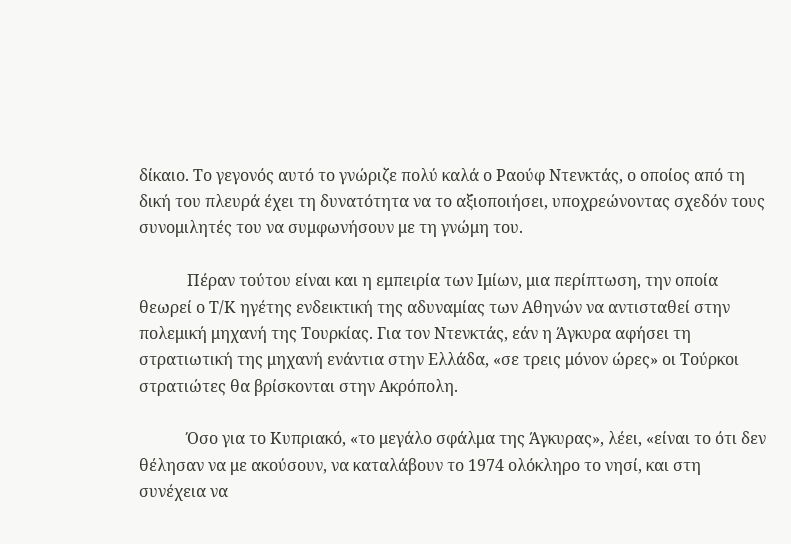δίκαιο. Το γεγονός αυτό το γνώριζε πολύ καλά ο Ραούφ Ντενκτάς, ο οποίος από τη δική του πλευρά έχει τη δυνατότητα να το αξιοποιήσει, υποχρεώνοντας σχεδόν τους συνομιλητές του να συμφωνήσουν με τη γνώμη του.

            Πέραν τούτου είναι και η εμπειρία των Ιμίων, μια περίπτωση, την οποία θεωρεί ο Τ/Κ ηγέτης ενδεικτική της αδυναμίας των Αθηνών να αντισταθεί στην πολεμική μηχανή της Τουρκίας. Για τον Ντενκτάς, εάν η Άγκυρα αφήσει τη στρατιωτική της μηχανή ενάντια στην Ελλάδα, «σε τρεις μόνον ώρες» οι Τούρκοι στρατιώτες θα βρίσκονται στην Ακρόπολη.

            Όσο για το Κυπριακό, «το μεγάλο σφάλμα της Άγκυρας», λέει, «είναι το ότι δεν θέλησαν να με ακούσουν, να καταλάβουν το 1974 ολόκληρο το νησί, και στη συνέχεια να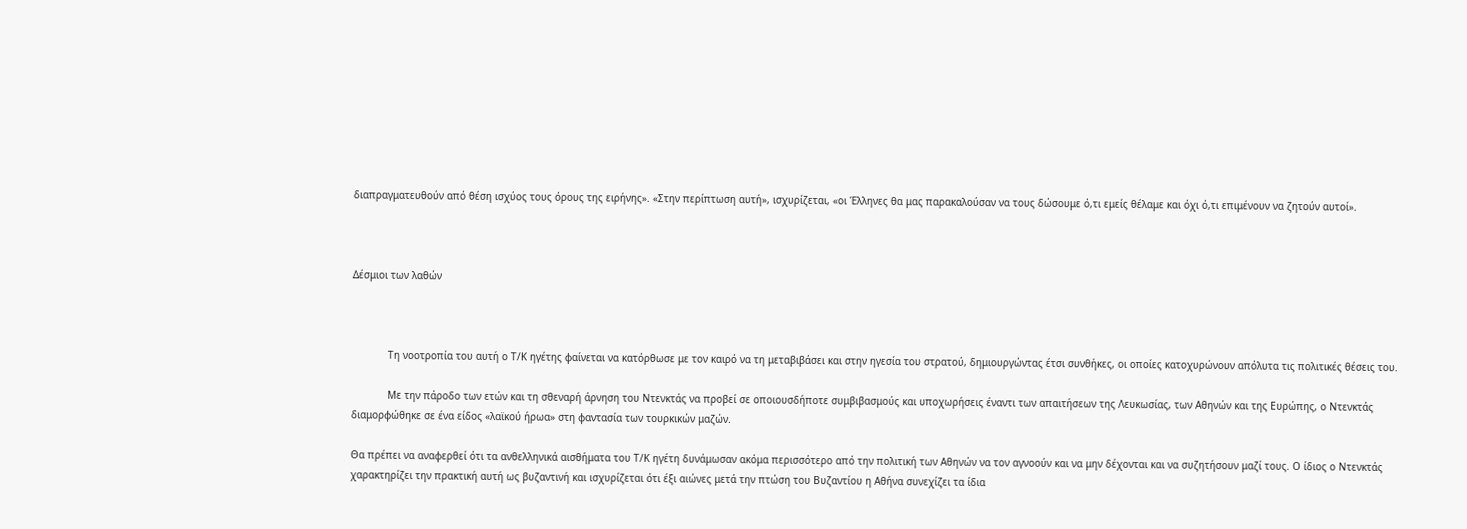διαπραγματευθούν από θέση ισχύος τους όρους της ειρήνης». «Στην περίπτωση αυτή», ισχυρίζεται, «οι Έλληνες θα μας παρακαλούσαν να τους δώσουμε ό,τι εμείς θέλαμε και όχι ό,τι επιμένουν να ζητούν αυτοί».



Δέσμιοι των λαθών



            Τη νοοτροπία του αυτή ο Τ/Κ ηγέτης φαίνεται να κατόρθωσε με τον καιρό να τη μεταβιβάσει και στην ηγεσία του στρατού, δημιουργώντας έτσι συνθήκες, οι οποίες κατοχυρώνουν απόλυτα τις πολιτικές θέσεις του.

            Με την πάροδο των ετών και τη σθεναρή άρνηση του Ντενκτάς να προβεί σε οποιουσδήποτε συμβιβασμούς και υποχωρήσεις έναντι των απαιτήσεων της Λευκωσίας, των Αθηνών και της Ευρώπης, ο Ντενκτάς διαμορφώθηκε σε ένα είδος «λαϊκού ήρωα» στη φαντασία των τουρκικών μαζών.

Θα πρέπει να αναφερθεί ότι τα ανθελληνικά αισθήματα του Τ/Κ ηγέτη δυνάμωσαν ακόμα περισσότερο από την πολιτική των Αθηνών να τον αγνοούν και να μην δέχονται και να συζητήσουν μαζί τους. Ο ίδιος ο Ντενκτάς χαρακτηρίζει την πρακτική αυτή ως βυζαντινή και ισχυρίζεται ότι έξι αιώνες μετά την πτώση του Βυζαντίου η Αθήνα συνεχίζει τα ίδια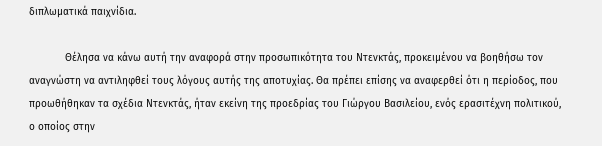διπλωματικά παιχνίδια.

            Θέλησα να κάνω αυτή την αναφορά στην προσωπικότητα του Ντενκτάς, προκειμένου να βοηθήσω τον αναγνώστη να αντιληφθεί τους λόγους αυτής της αποτυχίας. Θα πρέπει επίσης να αναφερθεί ότι η περίοδος, που προωθήθηκαν τα σχέδια Ντενκτάς, ήταν εκείνη της προεδρίας του Γιώργου Βασιλείου, ενός ερασιτέχνη πολιτικού, ο οποίος στην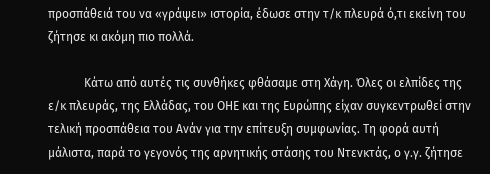προσπάθειά του να «γράψει» ιστορία, έδωσε στην τ/κ πλευρά ό,τι εκείνη του ζήτησε κι ακόμη πιο πολλά.

            Κάτω από αυτές τις συνθήκες φθάσαμε στη Χάγη. Όλες οι ελπίδες της ε/κ πλευράς, της Ελλάδας, του ΟΗΕ και της Ευρώπης είχαν συγκεντρωθεί στην τελική προσπάθεια του Ανάν για την επίτευξη συμφωνίας. Τη φορά αυτή μάλιστα, παρά το γεγονός της αρνητικής στάσης του Ντενκτάς, ο γ.γ. ζήτησε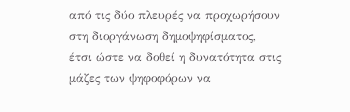από τις δύο πλευρές να προχωρήσουν στη διοργάνωση δημοψηφίσματος, έτσι ώστε να δοθεί η δυνατότητα στις μάζες των ψηφοφόρων να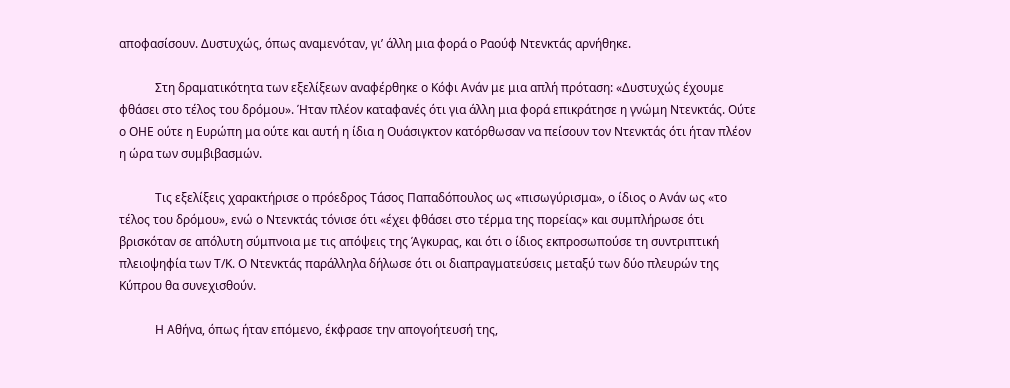αποφασίσουν. Δυστυχώς, όπως αναμενόταν, γι’ άλλη μια φορά ο Ραούφ Ντενκτάς αρνήθηκε.

            Στη δραματικότητα των εξελίξεων αναφέρθηκε ο Κόφι Ανάν με μια απλή πρόταση: «Δυστυχώς έχουμε φθάσει στο τέλος του δρόμου». Ήταν πλέον καταφανές ότι για άλλη μια φορά επικράτησε η γνώμη Ντενκτάς. Ούτε ο ΟΗΕ ούτε η Ευρώπη μα ούτε και αυτή η ίδια η Ουάσιγκτον κατόρθωσαν να πείσουν τον Ντενκτάς ότι ήταν πλέον η ώρα των συμβιβασμών.

            Τις εξελίξεις χαρακτήρισε ο πρόεδρος Τάσος Παπαδόπουλος ως «πισωγύρισμα», ο ίδιος ο Ανάν ως «το τέλος του δρόμου», ενώ ο Ντενκτάς τόνισε ότι «έχει φθάσει στο τέρμα της πορείας» και συμπλήρωσε ότι βρισκόταν σε απόλυτη σύμπνοια με τις απόψεις της Άγκυρας, και ότι ο ίδιος εκπροσωπούσε τη συντριπτική πλειοψηφία των Τ/Κ. Ο Ντενκτάς παράλληλα δήλωσε ότι οι διαπραγματεύσεις μεταξύ των δύο πλευρών της Κύπρου θα συνεχισθούν.

            Η Αθήνα, όπως ήταν επόμενο, έκφρασε την απογοήτευσή της,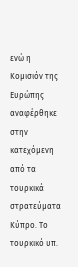ενώ η Κομισιόν της Ευρώπης αναφέρθηκε στην κατεχόμενη από τα τουρκικά στρατεύματα Κύπρο. Το τουρκικό υπ.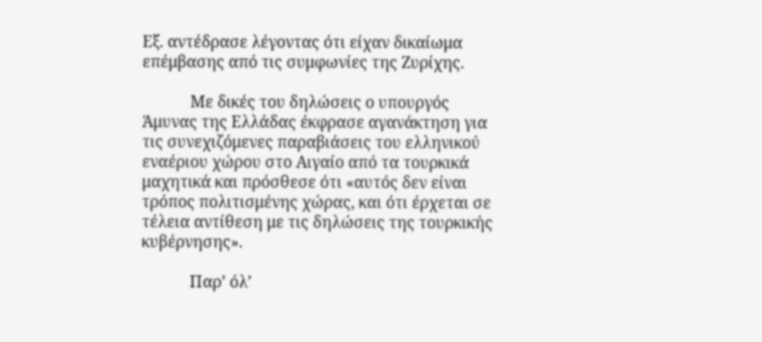Εξ. αντέδρασε λέγοντας ότι είχαν δικαίωμα επέμβασης από τις συμφωνίες της Ζυρίχης.

            Με δικές του δηλώσεις ο υπουργός Άμυνας της Ελλάδας έκφρασε αγανάκτηση για τις συνεχιζόμενες παραβιάσεις του ελληνικού εναέριου χώρου στο Αιγαίο από τα τουρκικά μαχητικά και πρόσθεσε ότι «αυτός δεν είναι τρόπος πολιτισμένης χώρας, και ότι έρχεται σε τέλεια αντίθεση με τις δηλώσεις της τουρκικής κυβέρνησης».

            Παρ’ όλ’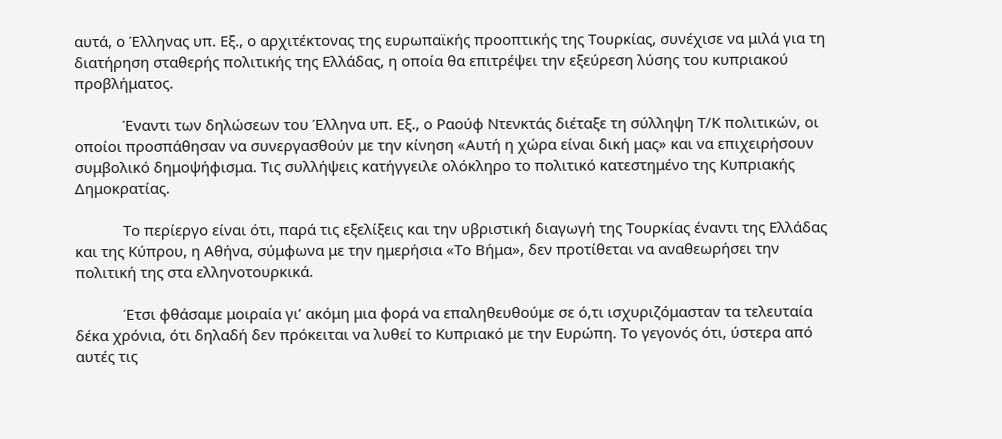αυτά, ο Έλληνας υπ. Εξ., ο αρχιτέκτονας της ευρωπαϊκής προοπτικής της Τουρκίας, συνέχισε να μιλά για τη διατήρηση σταθερής πολιτικής της Ελλάδας, η οποία θα επιτρέψει την εξεύρεση λύσης του κυπριακού προβλήματος.

            Έναντι των δηλώσεων του Έλληνα υπ. Εξ., ο Ραούφ Ντενκτάς διέταξε τη σύλληψη Τ/Κ πολιτικών, οι οποίοι προσπάθησαν να συνεργασθούν με την κίνηση «Αυτή η χώρα είναι δική μας» και να επιχειρήσουν συμβολικό δημοψήφισμα. Τις συλλήψεις κατήγγειλε ολόκληρο το πολιτικό κατεστημένο της Κυπριακής Δημοκρατίας.

            Το περίεργο είναι ότι, παρά τις εξελίξεις και την υβριστική διαγωγή της Τουρκίας έναντι της Ελλάδας και της Κύπρου, η Αθήνα, σύμφωνα με την ημερήσια «Το Βήμα», δεν προτίθεται να αναθεωρήσει την πολιτική της στα ελληνοτουρκικά.

            Έτσι φθάσαμε μοιραία γι’ ακόμη μια φορά να επαληθευθούμε σε ό,τι ισχυριζόμασταν τα τελευταία δέκα χρόνια, ότι δηλαδή δεν πρόκειται να λυθεί το Κυπριακό με την Ευρώπη. Το γεγονός ότι, ύστερα από αυτές τις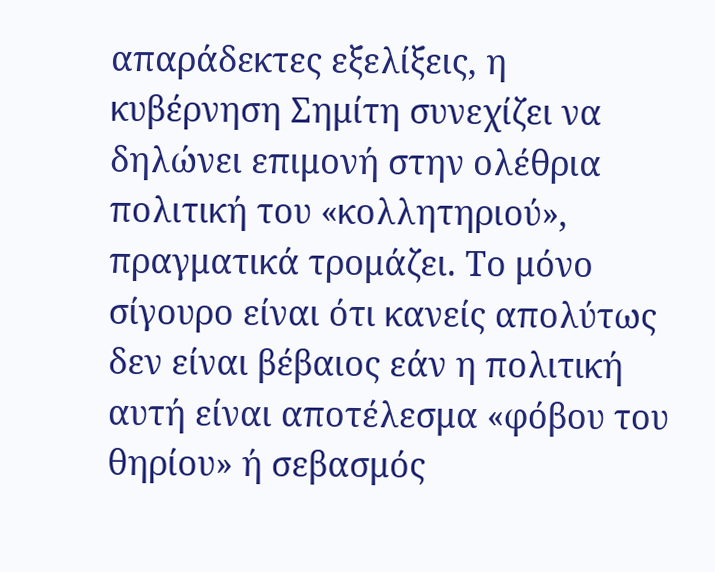απαράδεκτες εξελίξεις, η κυβέρνηση Σημίτη συνεχίζει να δηλώνει επιμονή στην ολέθρια πολιτική του «κολλητηριού», πραγματικά τρομάζει. Το μόνο σίγουρο είναι ότι κανείς απολύτως δεν είναι βέβαιος εάν η πολιτική αυτή είναι αποτέλεσμα «φόβου του θηρίου» ή σεβασμός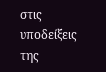στις υποδείξεις της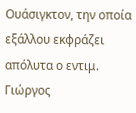Ουάσιγκτον, την οποία εξάλλου εκφράζει απόλυτα ο εντιμ. Γιώργος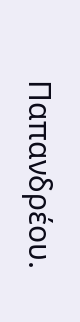Παπανδρέου.